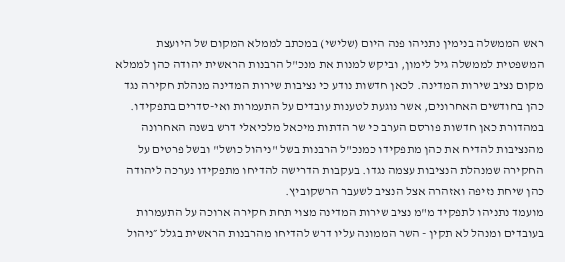ראש הממשלה בנימין נתניהו פנה היום (שלישי) במכתב לממלא המקום של היועצת המשפטית לממשלה גיל לימון, וביקש למנות את מנכ"ל הרבנות הראשית יהודה כהן לממלא מקום נציב שירות המדינה. לכאן חדשות נודע כי נציבות שירות המדינה מנהלת חקירה נגד כהן בחודשים האחרונים, אשר נוגעת לטענות עובדים על התעמרות ואי-סדרים בתפקידו.
במהדורת כאן חדשות פורסם הערב כי שר הדתות מיכאל מלכיאלי דרש בשנה האחרונה מהנציבות להדיח את כהן מתפקידו כמנכ"ל הרבנות בשל "ניהול כושל" ובשל פרטים על החקירה שמנהלת הנציבות עצמה נגדו. בעקבות הדרישה להדיחו מתפקידו נערכה ליהודה כהן שיחת נזיפה ואזהרה אצל הנציב לשעבר הרשקוביץ.
מועמד נתניהו לתפקיד מ"מ נציב שירות המדינה מצוי תחת חקירה ארוכה על התעמרות בעובדים ומנהל לא תקין - השר הממונה עליו דרש להדיחו מהרבנות הראשית בגלל ״ניהול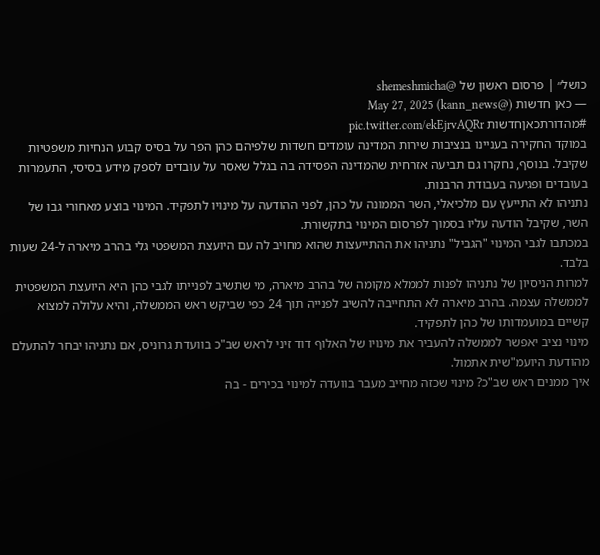כושל״ | פרסום ראשון של @shemeshmicha
— כאן חדשות (@kann_news) May 27, 2025
#מהדורתכאןחדשות pic.twitter.com/ekEjrvAQRr
במוקד החקירה בעניינו בנציבות שירות המדינה עומדים חשדות שלפיהם כהן הפר על בסיס קבוע הנחיות משפטיות שקיבל. בנוסף, נחקרו גם תביעה אזרחית שהמדינה הפסידה בה בגלל שאסר על עובדים לספק מידע בסיסי, התעמרות בעובדים ופגיעה בעבודת הרבנות.
נתניהו לא התייעץ עם מלכיאלי, השר הממונה על כהן, לפני ההודעה על מינויו לתפקיד. המינוי בוצע מאחורי גבו של השר, שקיבל הודעה עליו בסמוך לפרסום המינוי בתקשורת.
במכתבו לגבי המינוי "הגביל" נתניהו את ההתייעצות שהוא מחויב לה עם היועצת המשפטי גלי בהרב מיארה ל-24 שעות בלבד.
למרות הניסיון של נתניהו לפנות לממלא מקומה של בהרב מיארה, מי שתשיב לפנייתו לגבי כהן היא היועצת המשפטית לממשלה עצמה. בהרב מיארה לא התחייבה להשיב לפנייה תוך 24 כפי שביקש ראש הממשלה, והיא עלולה למצוא קשיים במועמדותו של כהן לתפקיד.
מינוי נציב יאפשר לממשלה להעביר את מינויו של האלוף דוד זיני לראש שב"כ בוועדת גרוניס, אם נתניהו יבחר להתעלם מהודעת היועמ"שית אתמול.
איך ממנים ראש שב"כ? מינוי שכזה מחייב מעבר בוועדה למינוי בכירים - בה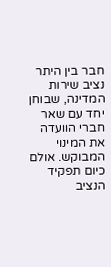חבר בין היתר נציב שירות המדינה, שבוחן יחד עם שאר חברי הוועדה את המינוי המבוקש. אולם כיום תפקיד הנציב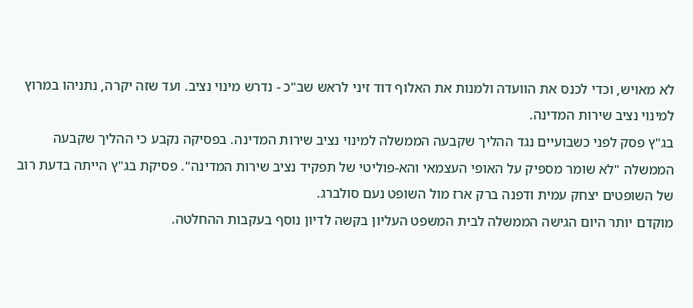לא מאויש, וכדי לכנס את הוועדה ולמנות את האלוף דוד זיני לראש שב"כ - נדרש מינוי נציב. ועד שזה יקרה, נתניהו במרוץ למינוי נציב שירות המדינה.
בג"ץ פסק לפני כשבועיים נגד ההליך שקבעה הממשלה למינוי נציב שירות המדינה. בפסיקה נקבע כי ההליך שקבעה הממשלה "לא שומר מספיק על האופי העצמאי והא-פוליטי של תפקיד נציב שירות המדינה". פסיקת בג"ץ הייתה בדעת רוב של השופטים יצחק עמית ודפנה ברק ארז מול השופט נעם סולברג.
מוקדם יותר היום הגישה הממשלה לבית המשפט העליון בקשה לדיון נוסף בעקבות ההחלטה.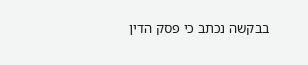בבקשה נכתב כי פסק הדין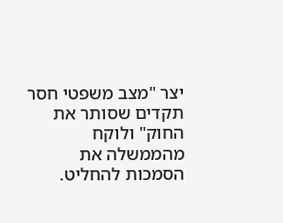יצר "מצב משפטי חסר תקדים שסותר את החוק" ולוקח מהממשלה את הסמכות להחליט.